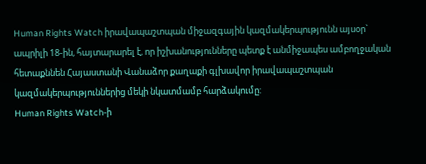Human Rights Watch իրավապաշտպան միջազգային կազմակերպությունն այսօր` ապրիլի 18-ին, հայտարարել է, որ իշխանությունները պետք է անմիջապես ամբողջական հետաքննեն Հայաստանի Վանաձոր քաղաքի գլխավոր իրավապաշտպան կազմակերպություններից մեկի նկատմամբ հարձակումը:
Human Rights Watch-ի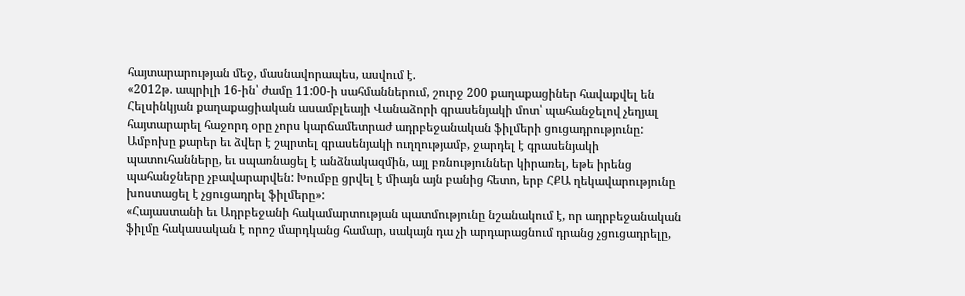հայտարարության մեջ, մասնավորապես, ասվում է.
«2012թ. ապրիլի 16-ին՝ ժամը 11:00-ի սահմաններում, շուրջ 200 քաղաքացիներ հավաքվել են Հելսինկյան քաղաքացիական ասամբլեայի Վանաձորի գրասենյակի մոտ՝ պահանջելով չեղյալ հայտարարել հաջորդ օրը չորս կարճամետրաժ ադրբեջանական ֆիլմերի ցուցադրությունը: Ամբոխը քարեր եւ ձվեր է շպրտել գրասենյակի ուղղությամբ, ջարդել է գրասենյակի պատուհանները, եւ սպառնացել է անձնակազմին, այլ բռնություններ կիրառել, եթե իրենց պահանջները չբավարարվեն: Խումբը ցրվել է միայն այն բանից հետո, երբ ՀՔԱ ղեկավարությունը խոստացել է չցուցադրել ֆիլմերը»:
«Հայաստանի եւ Ադրբեջանի հակամարտության պատմությունը նշանակում է, որ ադրբեջանական ֆիլմը հակասական է որոշ մարդկանց համար, սակայն դա չի արդարացնում դրանց չցուցադրելը,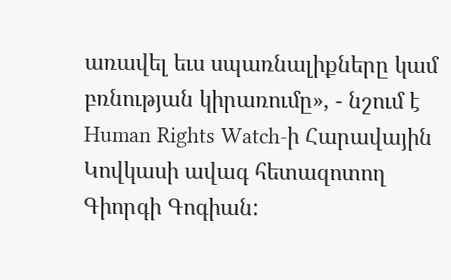առավել եւս սպառնալիքները կամ բռնության կիրառումը», - նշում է Human Rights Watch-ի Հարավային Կովկասի ավագ հետազոտող Գիորգի Գոգիան: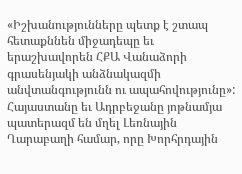«Իշխանությունները պետք է շտապ հետաքննեն միջադեպը եւ երաշխավորեն ՀՔԱ Վանաձորի գրասենյակի անձնակազմի անվտանգությունն ու ապահովությունը»:
Հայաստանը եւ Ադրբեջանը յոթնամյա պատերազմ են մղել Լեռնային Ղարաբաղի համար, որը Խորհրդային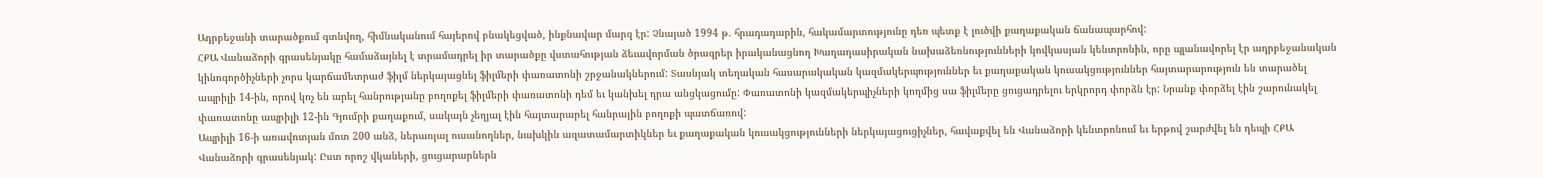Ադրբեջանի տարածքում գտնվող, հիմնականում հայերով բնակեցված, ինքնավար մարզ էր: Չնայած 1994 թ. հրադադարին, հակամարտությունը դեռ պետք է լուծվի քաղաքական ճանապարհով:
ՀՔԱ Վանաձորի գրասենյակը համաձայնել է տրամադրել իր տարածքը վստահության ձեւավորման ծրագրեր իրականացնող Խաղաղասիրական նախաձեռնությունների կովկասյան կենտրոնին, որը պլանավորել էր ադրբեջանական կինոգործիչների չորս կարճամետրաժ ֆիլմ ներկայացնել ֆիլմերի փառատոնի շրջանակներում: Տասնյակ տեղական հասարակական կազմակերպություններ եւ քաղաքական կուսակցություններ հայտարարություն են տարածել ապրիլի 14-ին, որով կոչ են արել հանրությանը բողոքել ֆիլմերի փառատոնի դեմ եւ կանխել դրա անցկացումը: Փառատոնի կազմակերպիչների կողմից սա ֆիլմերը ցուցադրելու երկրորդ փորձն էր: Նրանք փորձել էին շարունակել փառատոնը ապրիլի 12-ին Գյումրի քաղաքում, սակայն չեղյալ էին հայտարարել հանրային բողոքի պատճառով:
Ապրիլի 16-ի առավոտյան մոտ 200 անձ, ներառյալ ուսանողներ, նախկին ազատամարտիկներ եւ քաղաքական կուսակցությունների ներկայացուցիչներ, հավաքվել են Վանաձորի կենտրոնում եւ երթով շարժվել են դեպի ՀՔԱ Վանաձորի գրասենյակ: Ըստ որոշ վկաների, ցուցարարներն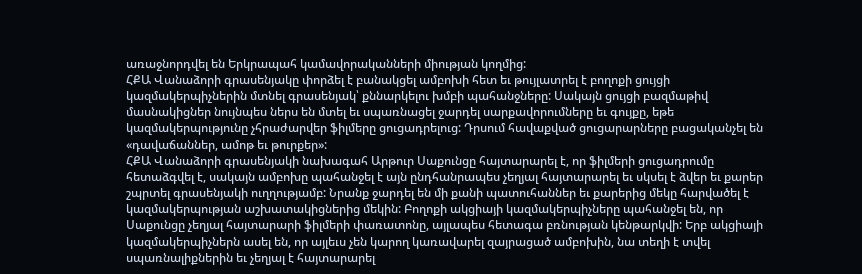առաջնորդվել են Երկրապահ կամավորականների միության կողմից:
ՀՔԱ Վանաձորի գրասենյակը փորձել է բանակցել ամբոխի հետ եւ թույլատրել է բողոքի ցույցի կազմակերպիչներին մտնել գրասենյակ՝ քննարկելու խմբի պահանջները: Սակայն ցույցի բազմաթիվ մասնակիցներ նույնպես ներս են մտել եւ սպառնացել ջարդել սարքավորումները եւ գույքը, եթե կազմակերպությունը չհրաժարվեր ֆիլմերը ցուցադրելուց: Դրսում հավաքված ցուցարարները բացականչել են «դավաճաններ, ամոթ եւ թուրքեր»:
ՀՔԱ Վանաձորի գրասենյակի նախագահ Արթուր Սաքունցը հայտարարել է, որ ֆիլմերի ցուցադրումը հետաձգվել է, սակայն ամբոխը պահանջել է այն ընդհանրապես չեղյալ հայտարարել եւ սկսել է ձվեր եւ քարեր շպրտել գրասենյակի ուղղությամբ: Նրանք ջարդել են մի քանի պատուհաններ եւ քարերից մեկը հարվածել է կազմակերպության աշխատակիցներից մեկին: Բողոքի ակցիայի կազմակերպիչները պահանջել են, որ Սաքունցը չեղյալ հայտարարի ֆիլմերի փառատոնը, այլապես հետագա բռնության կենթարկվի: Երբ ակցիայի կազմակերպիչներն ասել են, որ այլեւս չեն կարող կառավարել զայրացած ամբոխին, նա տեղի է տվել սպառնալիքներին եւ չեղյալ է հայտարարել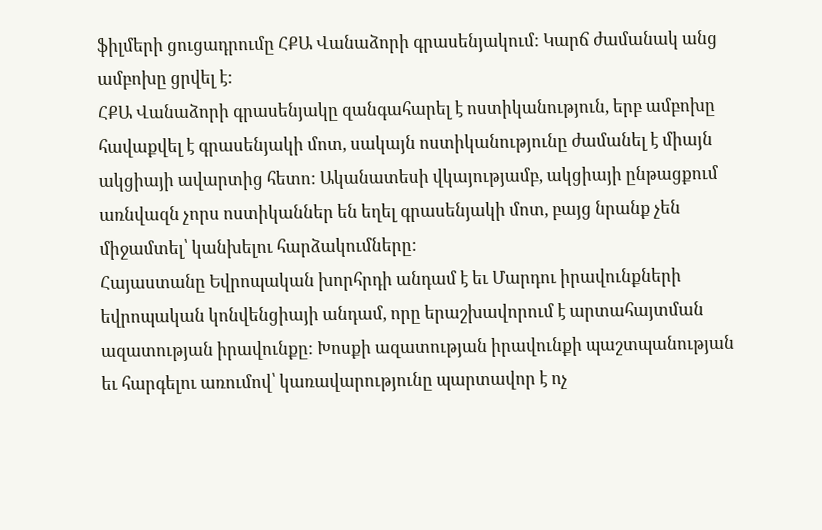ֆիլմերի ցուցադրումը ՀՔԱ Վանաձորի գրասենյակում: Կարճ ժամանակ անց ամբոխը ցրվել է:
ՀՔԱ Վանաձորի գրասենյակը զանգահարել է ոստիկանություն, երբ ամբոխը հավաքվել է գրասենյակի մոտ, սակայն ոստիկանությունը ժամանել է միայն ակցիայի ավարտից հետո: Ականատեսի վկայությամբ, ակցիայի ընթացքում առնվազն չորս ոստիկաններ են եղել գրասենյակի մոտ, բայց նրանք չեն միջամտել՝ կանխելու հարձակումները:
Հայաստանը Եվրոպական խորհրդի անդամ է եւ Մարդու իրավունքների եվրոպական կոնվենցիայի անդամ, որը երաշխավորում է արտահայտման ազատության իրավունքը: Խոսքի ազատության իրավունքի պաշտպանության եւ հարգելու առումով՝ կառավարությունը պարտավոր է ոչ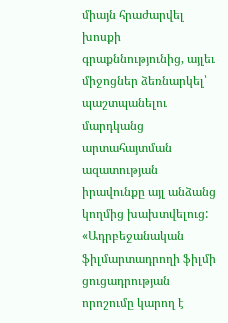միայն հրաժարվել խոսքի գրաքննությունից, այլեւ միջոցներ ձեռնարկել՝ պաշտպանելու մարդկանց արտահայտման ազատության իրավունքը այլ անձանց կողմից խախտվելուց:
«Ադրբեջանական ֆիլմարտադրողի ֆիլմի ցուցադրության որոշումը կարող է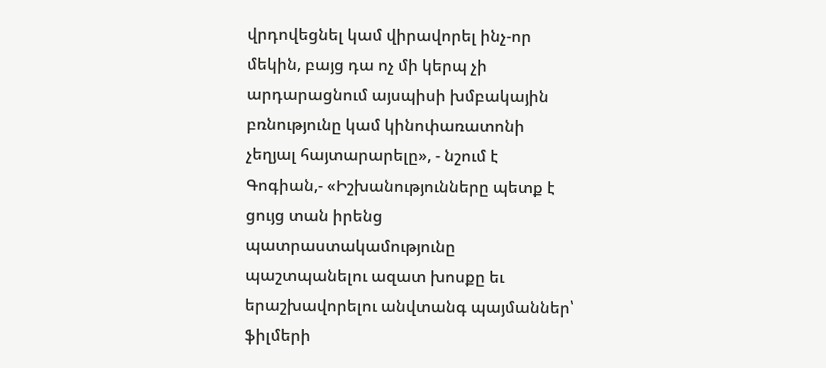վրդովեցնել կամ վիրավորել ինչ-որ մեկին, բայց դա ոչ մի կերպ չի արդարացնում այսպիսի խմբակային բռնությունը կամ կինոփառատոնի չեղյալ հայտարարելը», - նշում է Գոգիան,- «Իշխանությունները պետք է ցույց տան իրենց պատրաստակամությունը պաշտպանելու ազատ խոսքը եւ երաշխավորելու անվտանգ պայմաններ՝ ֆիլմերի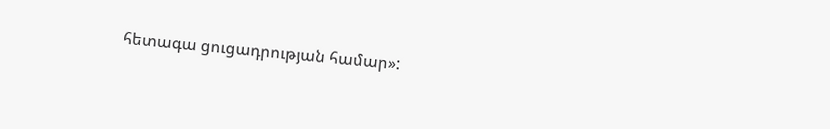հետագա ցուցադրության համար»: